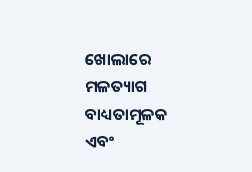ଖୋଲାରେ ମଳତ୍ୟାଗ ବାଧ୍ୟତାମୂଳକ ଏବଂ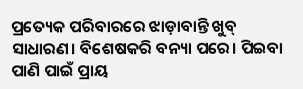ପ୍ରତ୍ୟେକ ପରିବାରରେ ଝାଡ଼ାବାନ୍ତି ଖୁବ୍ ସାଧାରଣ। ବିଶେଷକରି ବନ୍ୟା ପରେ। ପିଇବା ପାଣି ପାଇଁ ପ୍ରାୟ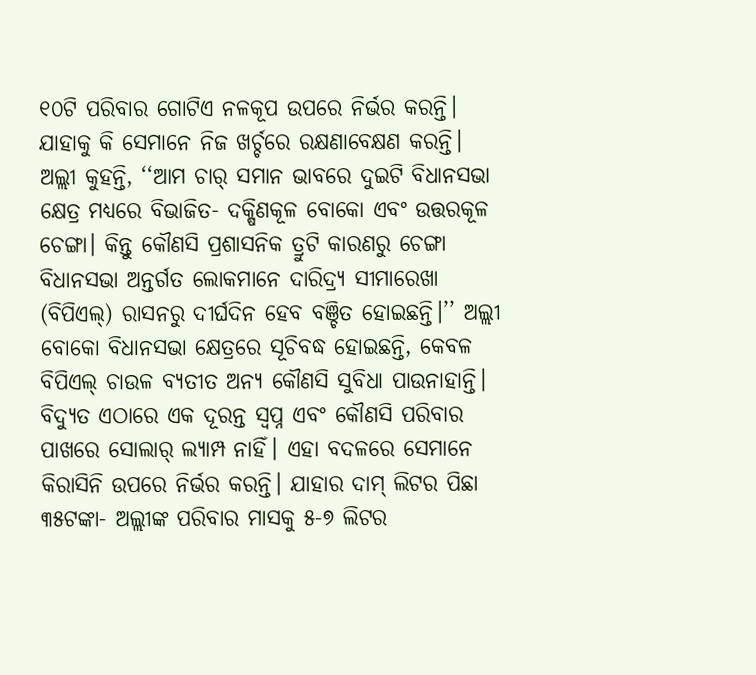୧୦ଟି ପରିବାର ଗୋଟିଏ ନଳକୂପ ଉପରେ ନିର୍ଭର କରନ୍ତି। ଯାହାକୁ କି ସେମାନେ ନିଜ ଖର୍ଚ୍ଚରେ ରକ୍ଷଣାବେକ୍ଷଣ କରନ୍ତି।
ଅଲ୍ଲୀ କୁହନ୍ତି, ‘‘ଆମ ଚାର୍ ସମାନ ଭାବରେ ଦୁଇଟି ବିଧାନସଭା କ୍ଷେତ୍ର ମଧ୍ୟରେ ବିଭାଜିତ- ଦକ୍ଷିଣକୂଳ ବୋକୋ ଏବଂ ଉତ୍ତରକୂଳ ଚେଙ୍ଗା। କିନ୍ତୁ କୌଣସି ପ୍ରଶାସନିକ ତ୍ରୁଟି କାରଣରୁ ଚେଙ୍ଗା ବିଧାନସଭା ଅନ୍ତର୍ଗତ ଲୋକମାନେ ଦାରିଦ୍ର୍ୟ ସୀମାରେଖା (ବିପିଏଲ୍) ରାସନରୁ ଦୀର୍ଘଦିନ ହେବ ବଞ୍ଚିତ ହୋଇଛନ୍ତି।’’ ଅଲ୍ଲୀ ବୋକୋ ବିଧାନସଭା କ୍ଷେତ୍ରରେ ସୂଚିବଦ୍ଧ ହୋଇଛନ୍ତି, କେବଳ ବିପିଏଲ୍ ଚାଉଳ ବ୍ୟତୀତ ଅନ୍ୟ କୌଣସି ସୁବିଧା ପାଉନାହାନ୍ତି।
ବିଦ୍ୟୁତ ଏଠାରେ ଏକ ଦୂରନ୍ତ ସ୍ୱପ୍ନ ଏବଂ କୌଣସି ପରିବାର ପାଖରେ ସୋଲାର୍ ଲ୍ୟାମ୍ପ ନାହିଁ। ଏହା ବଦଳରେ ସେମାନେ କିରାସିନି ଉପରେ ନିର୍ଭର କରନ୍ତି। ଯାହାର ଦାମ୍ ଲିଟର ପିଛା ୩୫ଟଙ୍କା- ଅଲ୍ଲୀଙ୍କ ପରିବାର ମାସକୁ ୫-୭ ଲିଟର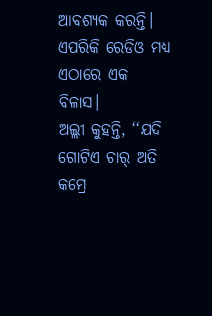ଆବଶ୍ୟକ କରନ୍ତି। ଏପରିକି ରେଡିଓ ମଧ୍ୟ ଏଠାରେ ଏକ ବିଳାସ।
ଅଲ୍ଲୀ କୁହନ୍ତି, ‘‘ଯଦି ଗୋଟିଏ ଚାର୍ ଅତି କମ୍ରେ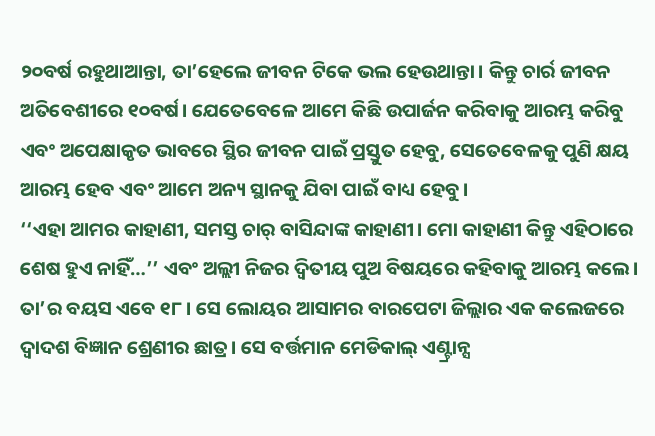୨୦ବର୍ଷ ରହୁଥାଆନ୍ତା, ତା’ହେଲେ ଜୀବନ ଟିକେ ଭଲ ହେଉଥାନ୍ତା। କିନ୍ତୁ ଚାର୍ର ଜୀବନ ଅତିବେଶୀରେ ୧୦ବର୍ଷ। ଯେତେବେଳେ ଆମେ କିଛି ଉପାର୍ଜନ କରିବାକୁ ଆରମ୍ଭ କରିବୁ ଏବଂ ଅପେକ୍ଷାକୃତ ଭାବରେ ସ୍ଥିର ଜୀବନ ପାଇଁ ପ୍ରସ୍ତୁତ ହେବୁ, ସେତେବେଳକୁ ପୁଣି କ୍ଷୟ ଆରମ୍ଭ ହେବ ଏବଂ ଆମେ ଅନ୍ୟ ସ୍ଥାନକୁ ଯିବା ପାଇଁ ବାଧ୍ୟ ହେବୁ।
‘‘ଏହା ଆମର କାହାଣୀ, ସମସ୍ତ ଚାର୍ ବାସିନ୍ଦାଙ୍କ କାହାଣୀ। ମୋ କାହାଣୀ କିନ୍ତୁ ଏହିଠାରେ ଶେଷ ହୁଏ ନାହିଁ…’’ ଏବଂ ଅଲ୍ଲୀ ନିଜର ଦ୍ୱିତୀୟ ପୁଅ ବିଷୟରେ କହିବାକୁ ଆରମ୍ଭ କଲେ। ତା’ର ବୟସ ଏବେ ୧୮। ସେ ଲୋୟର ଆସାମର ବାରପେଟା ଜିଲ୍ଲାର ଏକ କଲେଜରେ ଦ୍ୱାଦଶ ବିଜ୍ଞାନ ଶ୍ରେଣୀର ଛାତ୍ର। ସେ ବର୍ତ୍ତମାନ ମେଡିକାଲ୍ ଏଣ୍ଟ୍ରାନ୍ସ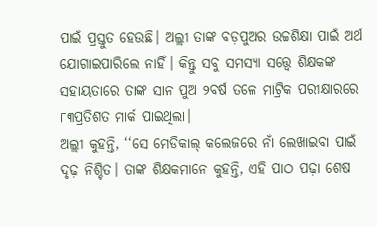ପାଇଁ ପ୍ରସ୍ତୁତ ହେଉଛି। ଅଲ୍ଲୀ ତାଙ୍କ ବଡ଼ପୁଅର ଉଚ୍ଚଶିକ୍ଷା ପାଇଁ ଅର୍ଥ ଯୋଗାଇପାରିଲେ ନାହିଁ। କିନ୍ତୁ ସବୁ ସମସ୍ୟା ସତ୍ତ୍ୱେ ଶିକ୍ଷକଙ୍କ ସହାୟତାରେ ତାଙ୍କ ସାନ ପୁଅ ୨ବର୍ଷ ତଳେ ମାଟ୍ରିକ ପରୀକ୍ଷାରରେ ୮୩ପ୍ରତିଶତ ମାର୍କ ପାଇଥିଲା।
ଅଲ୍ଲୀ କୁହନ୍ତି, ‘‘ସେ ମେଡିକାଲ୍ କଲେଜରେ ନାଁ ଲେଖାଇବା ପାଇଁ ଦୃଢ଼ ନିଶ୍ଚିତ। ତାଙ୍କ ଶିକ୍ଷକମାନେ କୁହନ୍ତି, ଏହି ପାଠ ପଢ଼ା ଶେଷ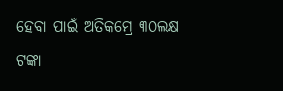ହେବା ପାଇଁ ଅତିକମ୍ରେ ୩୦ଲକ୍ଷ ଟଙ୍କା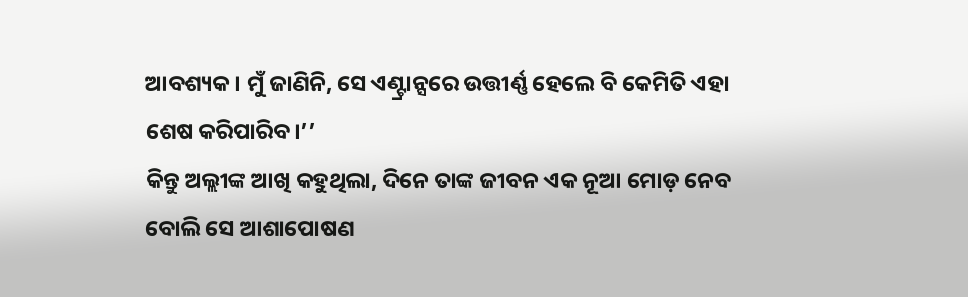ଆବଶ୍ୟକ। ମୁଁ ଜାଣିନି, ସେ ଏଣ୍ଟ୍ରାନ୍ସରେ ଉତ୍ତୀର୍ଣ୍ଣ ହେଲେ ବି କେମିତି ଏହା ଶେଷ କରିପାରିବ।’’
କିନ୍ତୁ ଅଲ୍ଲୀଙ୍କ ଆଖି କହୁଥିଲା, ଦିନେ ତାଙ୍କ ଜୀବନ ଏକ ନୂଆ ମୋଡ଼ ନେବ ବୋଲି ସେ ଆଶାପୋଷଣ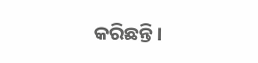କରିଛନ୍ତି।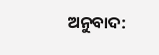ଅନୁବାଦ: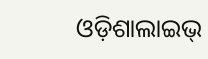ଓଡ଼ିଶାଲାଇଭ୍